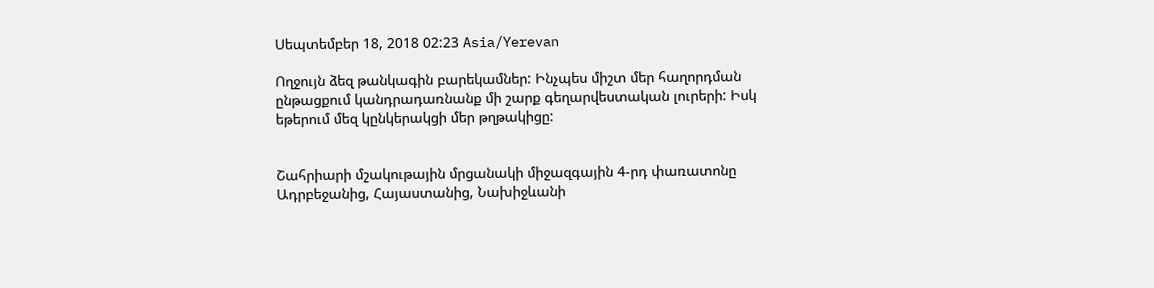Սեպտեմբեր 18, 2018 02:23 Asia/Yerevan

Ողջույն ձեզ թանկագին բարեկամներ: Ինչպես միշտ մեր հաղորդման ընթացքում կանդրադառնանք մի շարք գեղարվեստական լուրերի: Իսկ եթերում մեզ կընկերակցի մեր թղթակիցը:


Շահրիարի մշակութային մրցանակի միջազգային 4-րդ փառատոնը Ադրբեջանից, Հայաստանից, Նախիջևանի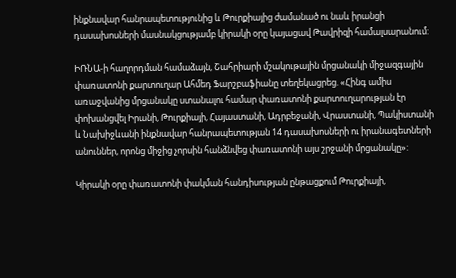ինքնավար հանրապետությունից և Թուրքիայից ժամանած ու նաև իրանցի դասախոսների մասնակցությամբ կիրակի օրը կայացավ Թավրիզի համալսարանում:

ԻՌՆԱ-ի հաղորդման համաձայն, Շահրիարի մշակութային մրցանակի միջազգային փառատոնի քարտուղար Ահմեդ Ֆարշբաֆիանը տեղեկացրեց. «Հինգ ամիս առաջվանից մրցանակը ստանալու համար փառատոնի քարտուղարության էր փոխանցվել Իրանի, Թուրքիայի, Հայաստանի, Ադրբեջանի, Վրաստանի, Պակիստանի և Նախիջևանի ինքնավար հանրապետության 14 դասախոսների ու իրանագետների անուններ, որոնց միջից չորսին հանձնվեց փառատոնի այս շրջանի մրցանակը»:

Կիրակի օրը փառատոնի փակման հանդիսության ընթացքում Թուրքիայի,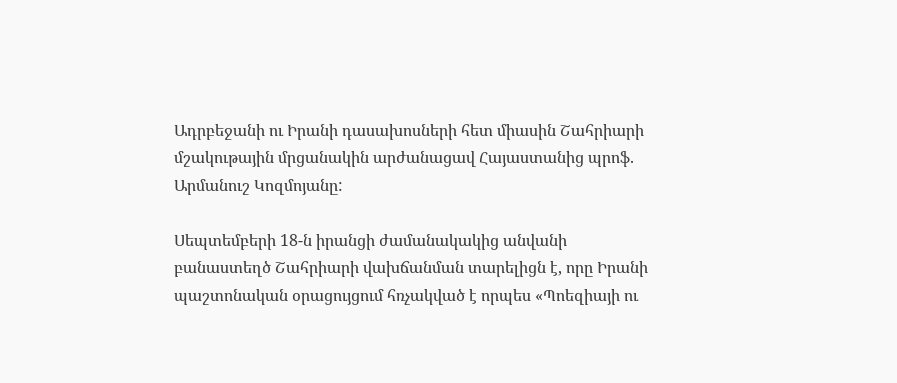Ադրբեջանի ու Իրանի դասախոսների հետ միասին Շահրիարի մշակութային մրցանակին արժանացավ Հայաստանից պրոֆ. Արմանուշ Կոզմոյանը:

Սեպտեմբերի 18-ն իրանցի ժամանակակից անվանի բանաստեղծ Շահրիարի վախճանման տարելիցն է, որը Իրանի պաշտոնական օրացույցում հռչակված է որպես «Պոեզիայի ու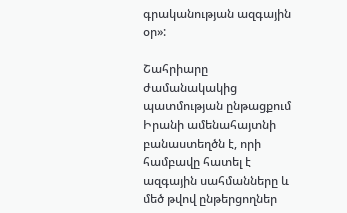գրականության ազգային օր»:

Շահրիարը ժամանակակից պատմության ընթացքում Իրանի ամենահայտնի բանաստեղծն է, որի համբավը հատել է ազգային սահմանները և մեծ թվով ընթերցողներ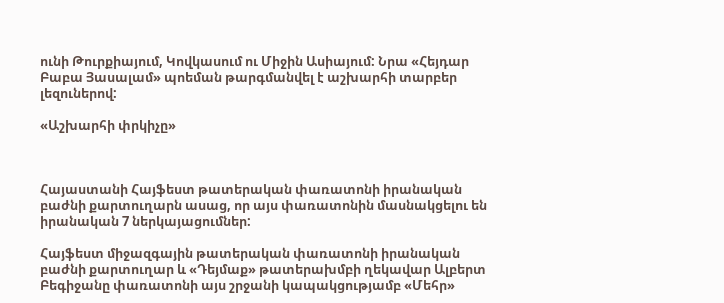ունի Թուրքիայում, Կովկասում ու Միջին Ասիայում: Նրա «Հեյդար Բաբա Յասալամ» պոեման թարգմանվել է աշխարհի տարբեր լեզուներով:

«Աշխարհի փրկիչը»



Հայաստանի Հայֆեստ թատերական փառատոնի իրանական բաժնի քարտուղարն ասաց, որ այս փառատոնին մասնակցելու են իրանական 7 ներկայացումներ:

Հայֆեստ միջազգային թատերական փառատոնի իրանական բաժնի քարտուղար և «Դեյմաք» թատերախմբի ղեկավար Ալբերտ Բեգիջանը փառատոնի այս շրջանի կապակցությամբ «Մեհր»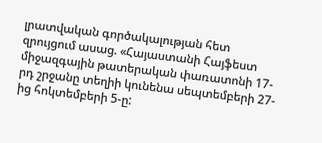լրատվական գործակալության հետ զրույցում ասաց. «Հայաստանի Հայֆեստ միջազգային թատերական փառատոնի 17-րդ շրջանը տեղիի կունենա սեպտեմբերի 27-ից հոկտեմբերի 5-ը: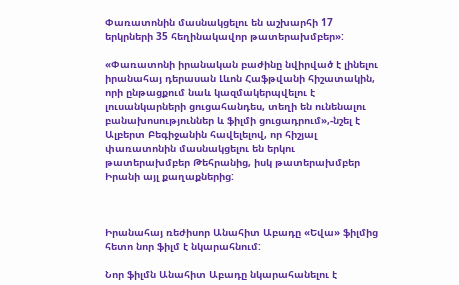Փառատոնին մասնակցելու են աշխարհի 17 երկրների 35 հեղինակավոր թատերախմբեր»:

«Փառատոնի իրանական բաժինը նվիրված է լինելու իրանահայ դերասան Լևոն Հաֆթվանի հիշատակին, որի ընթացքում նաև կազմակերպվելու է լուսանկարների ցուցահանդես, տեղի են ունենալու բանախոսություններ և ֆիլմի ցուցադրում»,-նշել է Ալբերտ Բեգիջանին հավելելով, որ հիշյալ փառատոնին մասնակցելու են երկու թատերախմբեր Թեհրանից, իսկ թատերախմբեր Իրանի այլ քաղաքներից:



Իրանահայ ռեժիսոր Անահիտ Աբադը «Եվա» ֆիլմից հետո նոր ֆիլմ է նկարահնում:

Նոր ֆիլմն Անահիտ Աբադը նկարահանելու է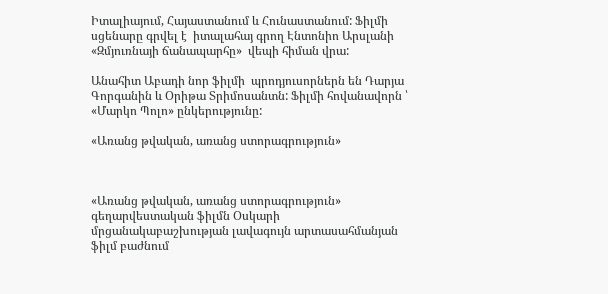Իտալիայում, Հայաստանում և Հունաստանում: Ֆիլմի սցենարը գրվել է  իտալահայ գրող Էնտոնիո Արսլանի «Զմյուռնայի ճանապարհը»  վեպի հիման վրա:

Անահիտ Աբադի նոր ֆիլմի  պրոդյուսորներն են Դարյա Գորգանին և Օրիթա Տրիմոսանտն: Ֆիլմի հովանավորն ՝ «Մարկո Պոլո» ընկերությունը:

«Առանց թվական, առանց ստորագրություն»



«Առանց թվական, առանց ստորագրություն» գեղարվեստական ֆիլմն Օսկարի մրցանակաբաշխության լավագույն արտասահմանյան ֆիլմ բաժնում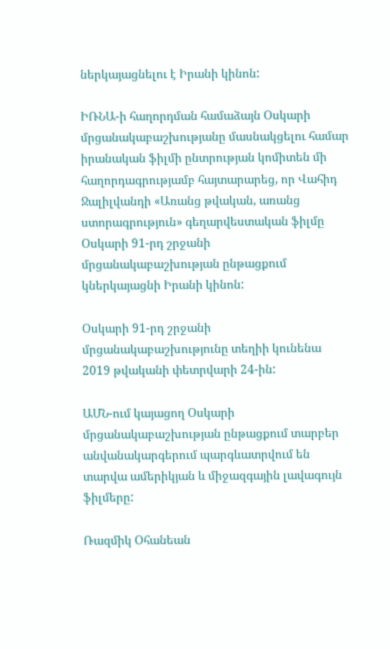ներկայացնելու է Իրանի կինոն:

ԻՌՆԱ-ի հաղորդման համաձայն Օսկարի մրցանակաբաշխությանը մասնակցելու համար իրանական ֆիլմի ընտրության կոմիտեն մի հաղորդագրությամբ հայտարարեց, որ Վահիդ Ջալիլվանդի «Առանց թվական, առանց ստորագրություն» գեղարվեստական ֆիլմը Օսկարի 91-րդ շրջանի մրցանակաբաշխության ընթացքում կներկայացնի Իրանի կինոն:

Օսկարի 91-րդ շրջանի մրցանակաբաշխությունը տեղիի կունենա 2019 թվականի փետրվարի 24-ին:

ԱՄՆ-ում կայացող Օսկարի մրցանակաբաշխության ընթացքում տարբեր անվանակարգերում պարգևատրվում են տարվա ամերիկյան և միջազգային լավագույն ֆիլմերը:

Ռազմիկ Օհանեան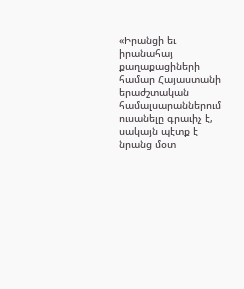«Իրանցի եւ իրանահայ քաղաքացիների համար Հայաստանի երաժշտական համալսարաններում ուսանելը գրաւիչ է, սակայն պէտք է նրանց մօտ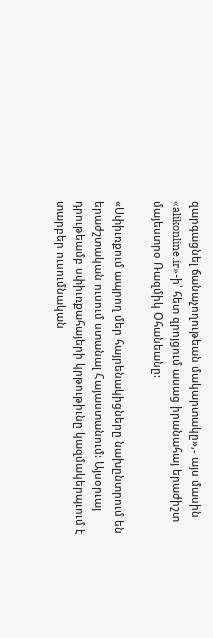զարգացնել ճանաչողութեան մակարտակը»,- այս մասին «alikonline.ir»-ի՝ հետ զրոյցում ասաց իրանահայ երաժիշտ մայեստրօ Ռազմիկ Օհանեանը:

«Սփիւռքում ապրող մեր հայրենակիցները նախընտրում են երաժշտական ուսում ստանալ Հայաստանում: Այսօրւայ դրութեամբ սփիւռքահայերի կրթութիւնը կազմակերպւում է  տարբեր ուսումնական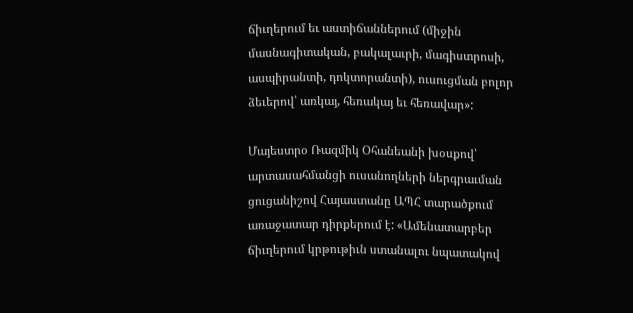ճիւղերում եւ աստիճաններում (միջին մասնագիտական, բակալաւրի, մագիստրոսի, ասպիրանտի, դոկտորանտի), ուսուցման բոլոր ձեւերով՝ առկայ, հեռակայ եւ հեռավար»:

Մայեստրօ Ռազմիկ Օհանեանի խօսքով՝ արտասահմանցի ուսանողների ներգրաւման ցուցանիշով Հայաստանը ԱՊՀ տարածքում առաջատար դիրքերում է: «Ամենատարբեր ճիւղերում կրթութիւն ստանալու նպատակով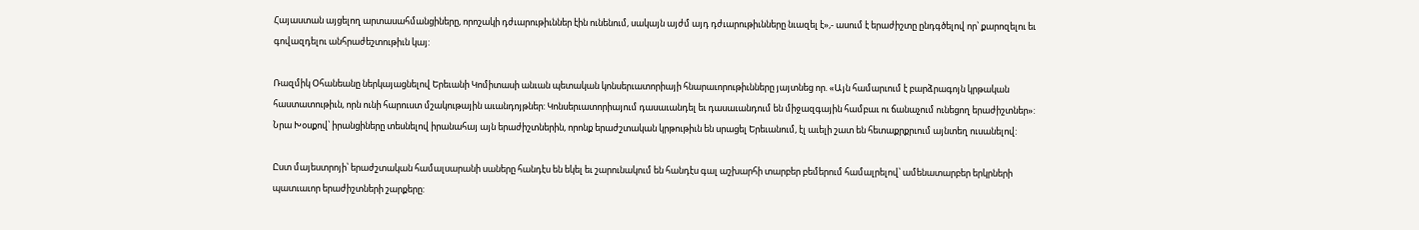Հայաստան այցելող արտասահմանցիները, որոշակի դժւարութիւններ էին ունենում, սակայն այժմ այդ դժւարութիւնները նւազել է»,- ասում է երաժիշտը ընդգծելով որ՝ քարոզելու եւ գովազդելու անհրաժեշտութիւն կայ:

Ռազմիկ Օհանեանը ներկայացնելով Երեւանի Կոմիտասի անւան պետական կոնսերւատորիայի հնարաւորութիւնները յայտնեց որ. «Այն համարւում է բարձրագոյն կրթական հաստատութիւն, որն ունի հարուստ մշակութային աւանդոյթներ: Կոնսերւատորիայում դասաւանդել եւ դասաւանդում են միջազգային համբաւ ու ճանաչում ունեցող երաժիշտներ»: Նրա Խօսքով՝ իրանցիները տեսնելով իրանահայ այն երաժիշտներին, որոնք երաժշտական կրթութիւն են սրացել Երեւանում, էլ աւելի շատ են հետաքրքրւում այնտեղ ուսանելով:

Ըստ մայեստրոյի՝ երաժշտական համալսարանի սաները հանդէս են եկել եւ շարունակում են հանդէս գալ աշխարհի տարբեր բեմերում համալրելով՝ ամենատարբեր երկրների պատւաւոր երաժիշտների շարքերը: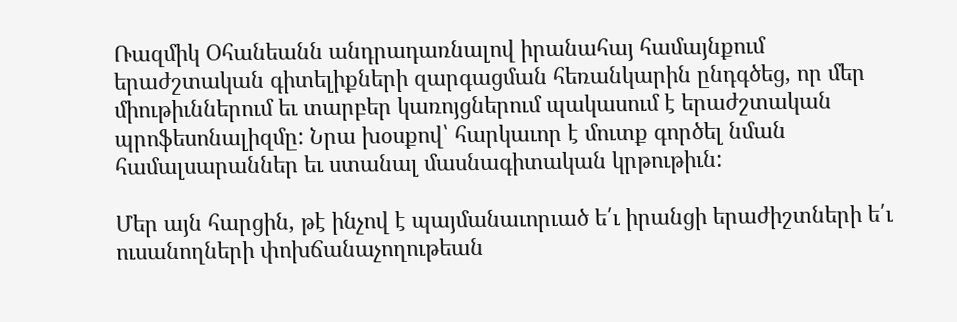Ռազմիկ Օհանեանն անդրադառնալով իրանահայ համայնքում երաժշտական գիտելիքների զարգացման հեռանկարին ընդգծեց, որ մեր միութիւններում եւ տարբեր կառոյցներում պակասում է երաժշտական պրոֆեսոնալիզմը: Նրա խօսքով՝ հարկաւոր է մուտք գործել նման համալսարաններ եւ ստանալ մասնագիտական կրթութիւն:

Մեր այն հարցին, թէ ինչով է պայմանաւորւած ե՛ւ իրանցի երաժիշտների ե՛ւ ուսանողների փոխճանաչողութեան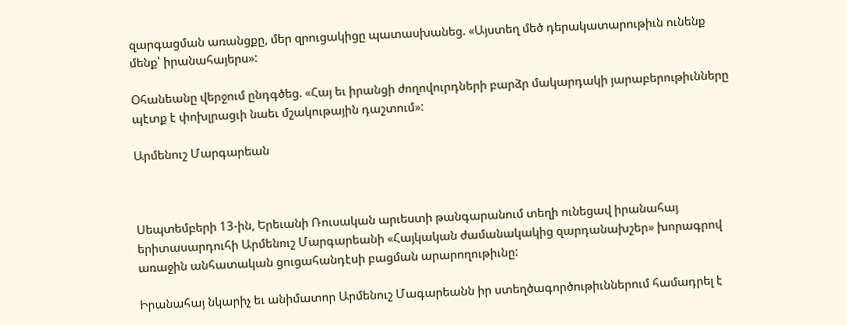զարգացման առանցքը, մեր զրուցակիցը պատասխանեց. «Այստեղ մեծ դերակատարութիւն ունենք մենք՝ իրանահայերս»:

Օհանեանը վերջում ընդգծեց. «Հայ եւ իրանցի ժողովուրդների բարձր մակարդակի յարաբերութիւնները պէտք է փոխլրացւի նաեւ մշակութային դաշտում»:

Արմենուշ Մարգարեան



Սեպտեմբերի 13-ին, Երեւանի Ռուսական արւեստի թանգարանում տեղի ունեցավ իրանահայ երիտասարդուհի Արմենուշ Մարգարեանի «Հայկական ժամանակակից զարդանախշեր» խորագրով առաջին անհատական ցուցահանդէսի բացման արարողութիւնը:

Իրանահայ նկարիչ եւ անիմատոր Արմենուշ Մագարեանն իր ստեղծագործութիւններում համադրել է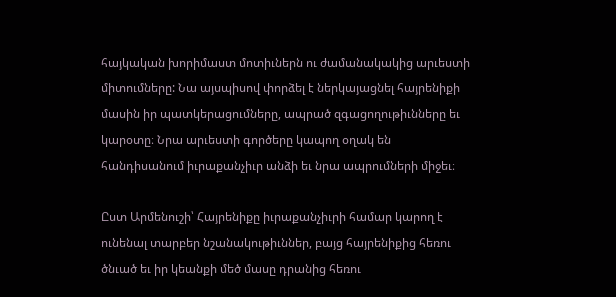հայկական խորիմաստ մոտիւներն ու ժամանակակից արւեստի միտումները: Նա այսպիսով փորձել է ներկայացնել հայրենիքի մասին իր պատկերացումները, ապրած զգացողութիւնները եւ կարօտը։ Նրա արւեստի գործերը կապող օղակ են հանդիսանում իւրաքանչիւր անձի եւ նրա ապրումների միջեւ։

Ըստ Արմենուշի՝ Հայրենիքը իւրաքանչիւրի համար կարող է ունենալ տարբեր նշանակութիւններ, բայց հայրենիքից հեռու ծնւած եւ իր կեանքի մեծ մասը դրանից հեռու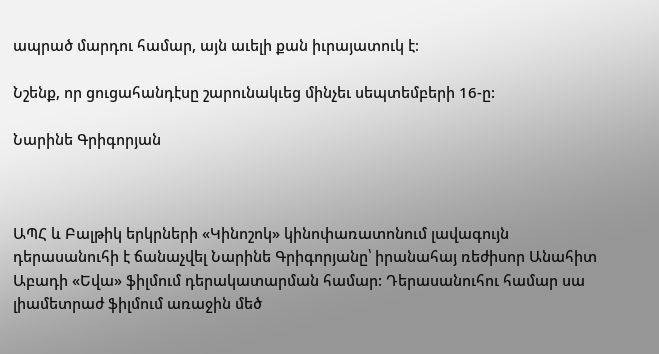ապրած մարդու համար, այն աւելի քան իւրայատուկ է։

Նշենք, որ ցուցահանդէսը շարունակւեց մինչեւ սեպտեմբերի 16-ը:

Նարինե Գրիգորյան



ԱՊՀ և Բալթիկ երկրների «Կինոշոկ» կինոփառատոնում լավագույն դերասանուհի է ճանաչվել Նարինե Գրիգորյանը՝ իրանահայ ռեժիսոր Անահիտ Աբադի «Եվա» ֆիլմում դերակատարման համար: Դերասանուհու համար սա լիամետրաժ ֆիլմում առաջին մեծ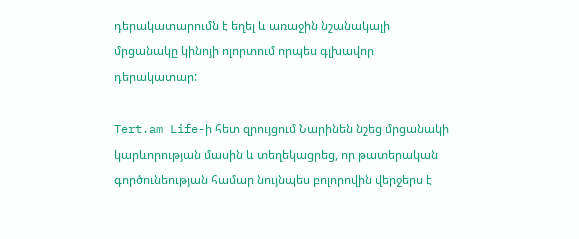դերակատարումն է եղել և առաջին նշանակալի մրցանակը կինոյի ոլորտում որպես գլխավոր դերակատար:

Tert.am Life-ի հետ զրույցում Նարինեն նշեց մրցանակի կարևորության մասին և տեղեկացրեց, որ թատերական գործունեության համար նույնպես բոլորովին վերջերս է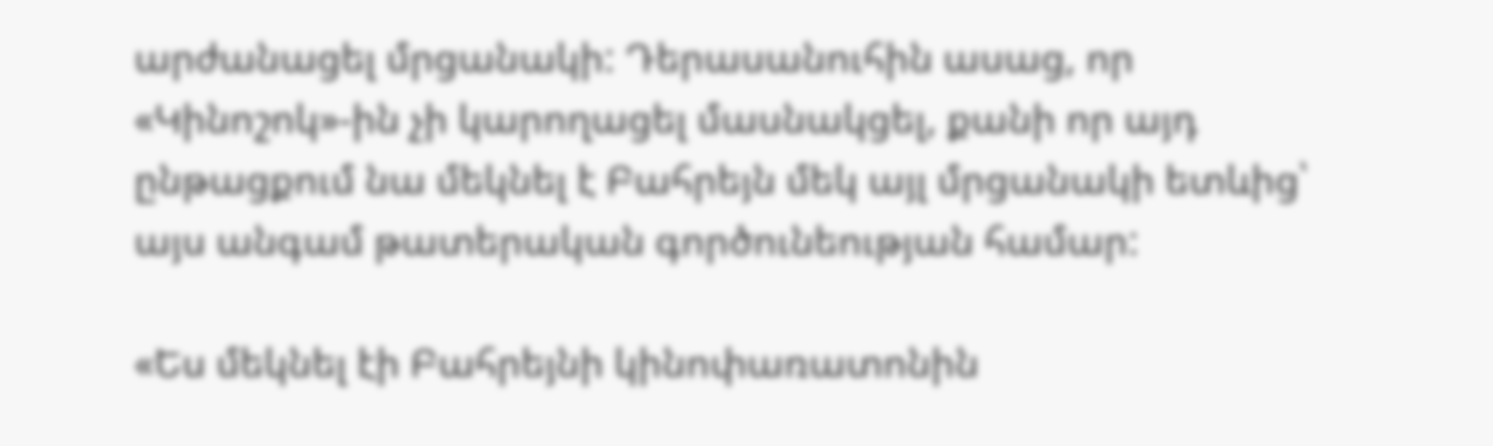արժանացել մրցանակի: Դերասանուհին ասաց, որ «Կինոշոկ»-ին չի կարողացել մասնակցել, քանի որ այդ ընթացքում նա մեկնել է Բահրեյն մեկ այլ մրցանակի ետևից՝ այս անգամ թատերական գործունեության համար:

«Ես մեկնել էի Բահրեյնի կինոփառատոնին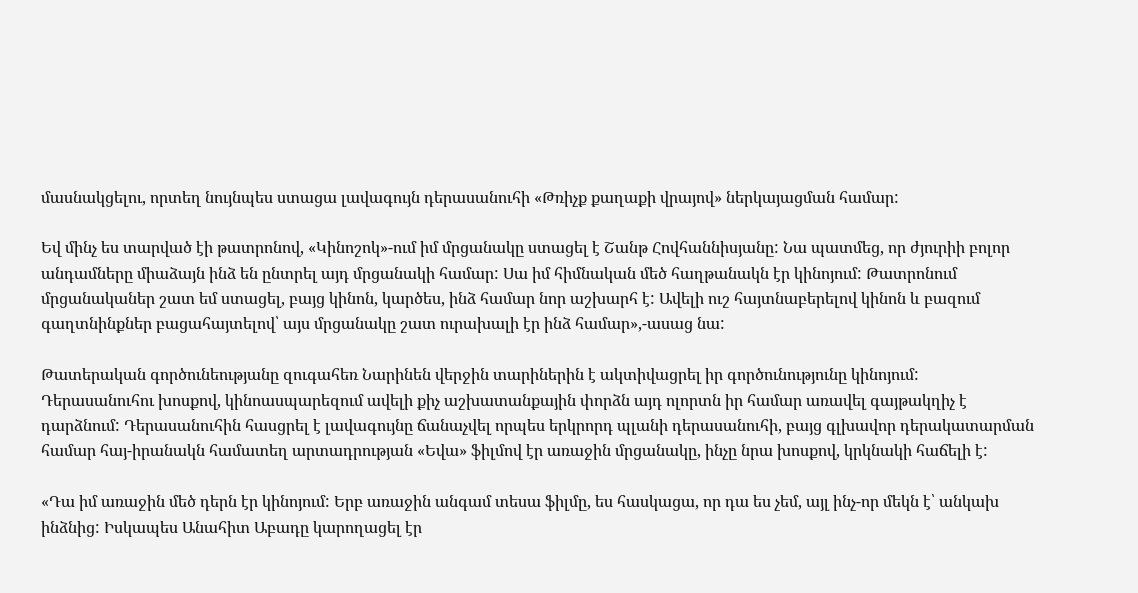մասնակցելու, որտեղ նույնպես ստացա լավագույն դերասանուհի «Թռիչք քաղաքի վրայով» ներկայացման համար:

Եվ մինչ ես տարված էի թատրոնով, «Կինոշոկ»-ում իմ մրցանակը ստացել է Շանթ Հովհաննիսյանը: Նա պատմեց, որ ժյուրիի բոլոր անդամները միաձայն ինձ են ընտրել այդ մրցանակի համար: Սա իմ հիմնական մեծ հաղթանակն էր կինոյում: Թատրոնում մրցանականեր շատ եմ ստացել, բայց կինոն, կարծես, ինձ համար նոր աշխարհ է: Ավելի ուշ հայտնաբերելով կինոն և բազում գաղտնինքներ բացահայտելով՝ այս մրցանակը շատ ուրախալի էր ինձ համար»,-ասաց նա:

Թատերական գործունեությանը զուգահեռ Նարինեն վերջին տարիներին է ակտիվացրել իր գործունությունը կինոյում: Դերասանուհու խոսքով, կինոասպարեզում ավելի քիչ աշխատանքային փորձն այդ ոլորտն իր համար առավել գայթակղիչ է դարձնում: Դերասանուհին հասցրել է լավագույնը ճանաչվել որպես երկրորդ պլանի դերասանուհի, բայց գլխավոր դերակատարման համար հայ-իրանակն համատեղ արտադրության «Եվա» ֆիլմով էր առաջին մրցանակը, ինչը նրա խոսքով, կրկնակի հաճելի է:

«Դա իմ առաջին մեծ դերն էր կինոյում: Երբ առաջին անգամ տեսա ֆիլմը, ես հասկացա, որ դա ես չեմ, այլ ինչ-որ մեկն է՝ անկախ ինձնից: Իսկապես Անահիտ Աբադը կարողացել էր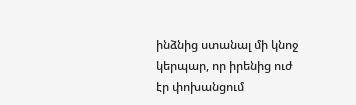ինձնից ստանալ մի կնոջ կերպար, որ իրենից ուժ էր փոխանցում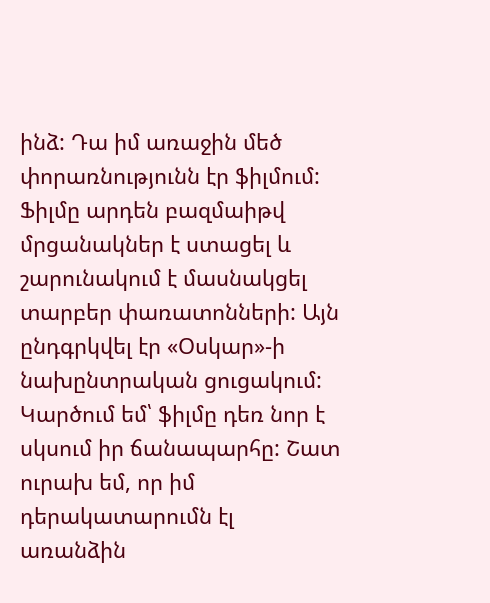ինձ: Դա իմ առաջին մեծ փորառնությունն էր ֆիլմում: Ֆիլմը արդեն բազմաիթվ մրցանակներ է ստացել և շարունակում է մասնակցել տարբեր փառատոնների: Այն ընդգրկվել էր «Օսկար»-ի նախընտրական ցուցակում: Կարծում եմ՝ ֆիլմը դեռ նոր է սկսում իր ճանապարհը: Շատ ուրախ եմ, որ իմ դերակատարումն էլ առանձին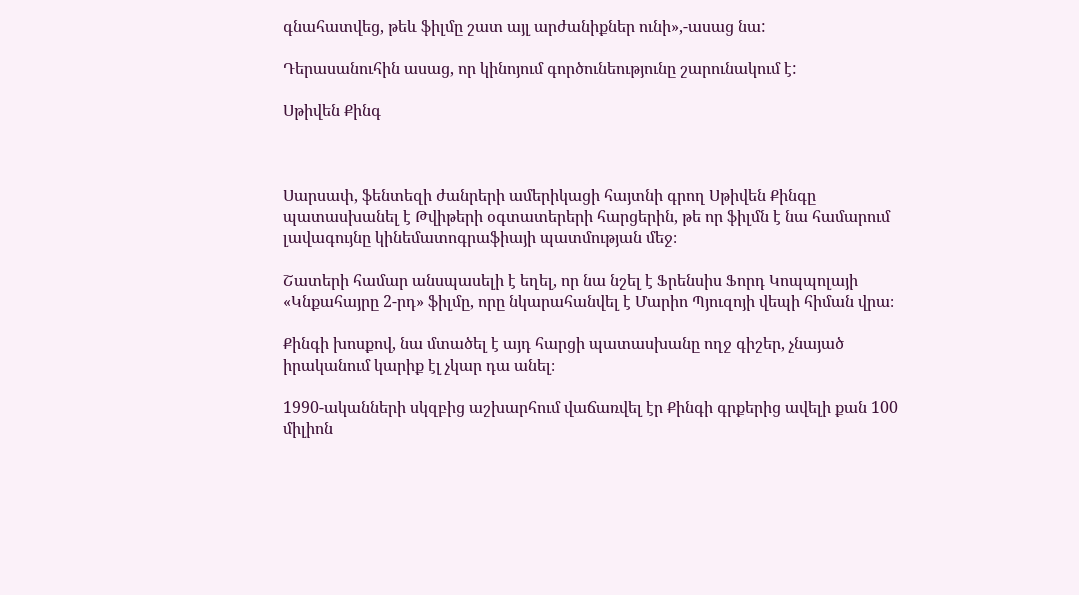գնահատվեց, թեև ֆիլմը շատ այլ արժանիքներ ունի»,-ասաց նա:

Դերասանուհին ասաց, որ կինոյում գործունեությունը շարունակում է:

Սթիվեն Քինգ



Սարսափ, ֆենտեզի ժանրերի ամերիկացի հայտնի գրող Սթիվեն Քինգը պատասխանել է Թվիթերի օգտատերերի հարցերին, թե որ ֆիլմն է նա համարում լավագույնը կինեմատոգրաֆիայի պատմության մեջ։

Շատերի համար անսպասելի է եղել, որ նա նշել է Ֆրենսիս Ֆորդ Կոպպոլայի «Կնքահայրը 2-րդ» ֆիլմը, որը նկարահանվել է Մարիո Պյուզոյի վեպի հիման վրա։

Քինգի խոսքով, նա մտածել է այդ հարցի պատասխանը ողջ գիշեր, չնայած իրականում կարիք էլ չկար դա անել։

1990-ականների սկզբից աշխարհում վաճառվել էր Քինգի գրքերից ավելի քան 100 միլիոն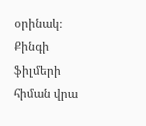օրինակ։ Քինգի ֆիլմերի հիման վրա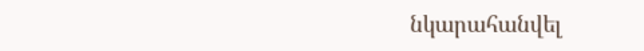նկարահանվել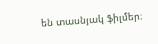են տասնյակ ֆիլմեր։